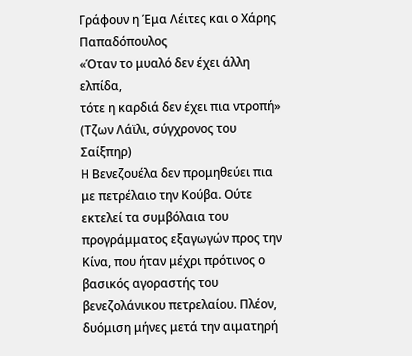Γράφουν η Έμα Λέιτες και ο Χάρης Παπαδόπουλος
«Όταν το μυαλό δεν έχει άλλη ελπίδα,
τότε η καρδιά δεν έχει πια ντροπή»
(Τζων Λάϊλι, σύγχρονος του Σαίξπηρ)
H Βενεζουέλα δεν προμηθεύει πια με πετρέλαιο την Κούβα. Ούτε εκτελεί τα συμβόλαια του προγράμματος εξαγωγών προς την Κίνα, που ήταν μέχρι πρότινος ο βασικός αγοραστής του βενεζολάνικου πετρελαίου. Πλέον, δυόμιση μήνες μετά την αιματηρή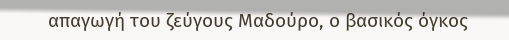απαγωγή του ζεύγους Μαδούρο, ο βασικός όγκος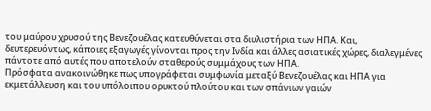του μαύρου χρυσού της Βενεζουέλας κατευθύνεται στα διυλιστήρια των ΗΠΑ. Και, δευτερευόντως, κάποιες εξαγωγές γίνονται προς την Ινδία και άλλες ασιατικές χώρες, διαλεγμένες πάντοτε από αυτές που αποτελούν σταθερούς συμμάχους των ΗΠΑ.
Πρόσφατα ανακοινώθηκε πως υπογράφεται συμφωνία μεταξύ Βενεζουέλας και ΗΠΑ για εκμετάλλευση και του υπόλοιπου ορυκτού πλούτου και των σπάνιων γαιών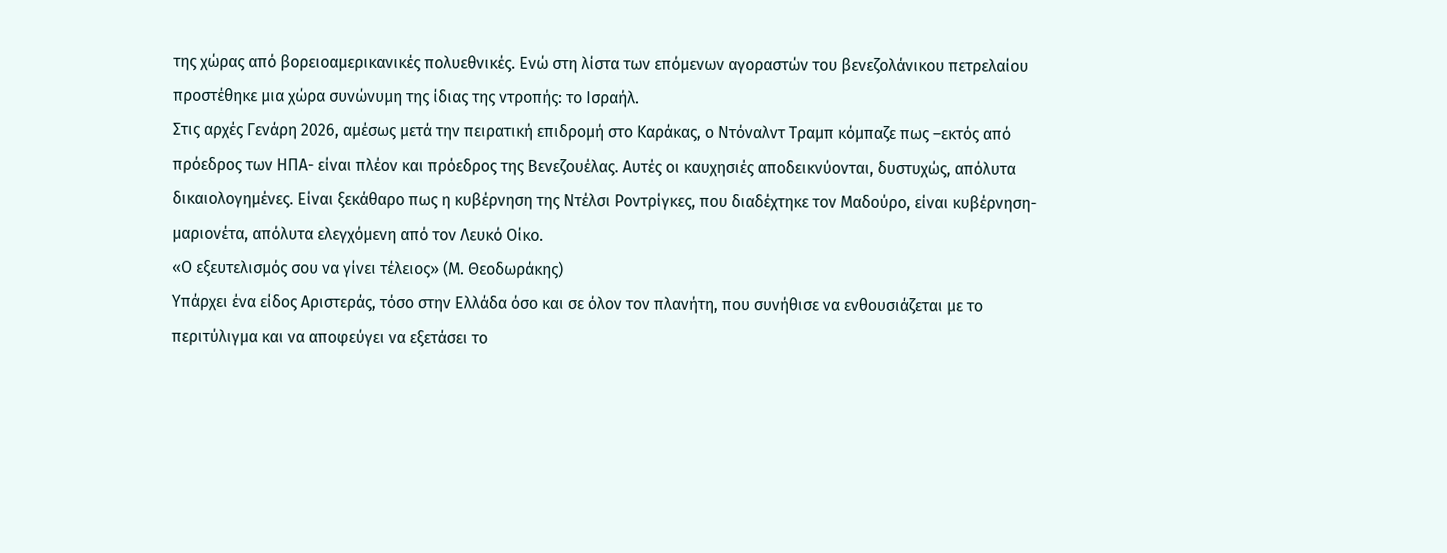της χώρας από βορειοαμερικανικές πολυεθνικές. Ενώ στη λίστα των επόμενων αγοραστών του βενεζολάνικου πετρελαίου προστέθηκε μια χώρα συνώνυμη της ίδιας της ντροπής: το Ισραήλ.
Στις αρχές Γενάρη 2026, αμέσως μετά την πειρατική επιδρομή στο Καράκας, ο Ντόναλντ Τραμπ κόμπαζε πως –εκτός από πρόεδρος των ΗΠΑ- είναι πλέον και πρόεδρος της Βενεζουέλας. Αυτές οι καυχησιές αποδεικνύονται, δυστυχώς, απόλυτα δικαιολογημένες. Είναι ξεκάθαρο πως η κυβέρνηση της Ντέλσι Ροντρίγκες, που διαδέχτηκε τον Μαδούρο, είναι κυβέρνηση-μαριονέτα, απόλυτα ελεγχόμενη από τον Λευκό Οίκο.
«Ο εξευτελισμός σου να γίνει τέλειος» (Μ. Θεοδωράκης)
Υπάρχει ένα είδος Αριστεράς, τόσο στην Ελλάδα όσο και σε όλον τον πλανήτη, που συνήθισε να ενθουσιάζεται με το περιτύλιγμα και να αποφεύγει να εξετάσει το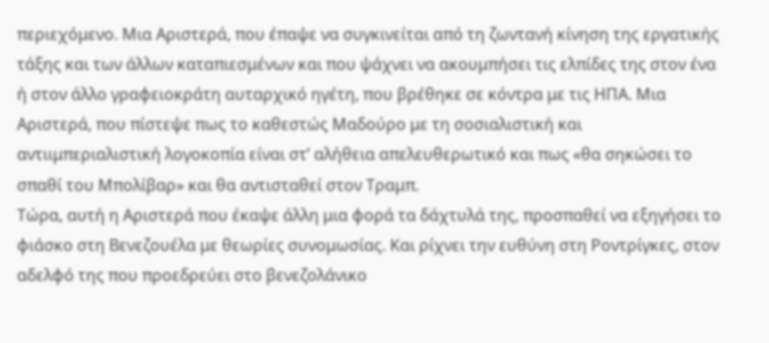περιεχόμενο. Μια Αριστερά, που έπαψε να συγκινείται από τη ζωντανή κίνηση της εργατικής τάξης και των άλλων καταπιεσμένων και που ψάχνει να ακουμπήσει τις ελπίδες της στον ένα ή στον άλλο γραφειοκράτη αυταρχικό ηγέτη, που βρέθηκε σε κόντρα με τις ΗΠΑ. Μια Αριστερά, που πίστεψε πως το καθεστώς Μαδούρο με τη σοσιαλιστική και αντιιμπεριαλιστική λογοκοπία είναι στ’ αλήθεια απελευθερωτικό και πως «θα σηκώσει το σπαθί του Μπολίβαρ» και θα αντισταθεί στον Τραμπ.
Τώρα, αυτή η Αριστερά που έκαψε άλλη μια φορά τα δάχτυλά της, προσπαθεί να εξηγήσει το φιάσκο στη Βενεζουέλα με θεωρίες συνομωσίας. Και ρίχνει την ευθύνη στη Ροντρίγκες, στον αδελφό της που προεδρεύει στο βενεζολάνικο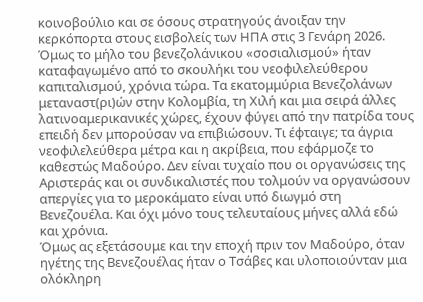κοινοβούλιο και σε όσους στρατηγούς άνοιξαν την κερκόπορτα στους εισβολείς των ΗΠΑ στις 3 Γενάρη 2026.
Όμως το μήλο του βενεζολάνικου «σοσιαλισμού» ήταν καταφαγωμένο από το σκουλήκι του νεοφιλελεύθερου καπιταλισμού, χρόνια τώρα. Τα εκατομμύρια Βενεζολάνων μεταναστ(ρι)ών στην Κολομβία, τη Χιλή και μια σειρά άλλες λατινοαμερικανικές χώρες, έχουν φύγει από την πατρίδα τους επειδή δεν μπορούσαν να επιβιώσουν. Τι έφταιγε; τα άγρια νεοφιλελεύθερα μέτρα και η ακρίβεια, που εφάρμοζε το καθεστώς Μαδούρο. Δεν είναι τυχαίο που οι οργανώσεις της Αριστεράς και οι συνδικαλιστές που τολμούν να οργανώσουν απεργίες για το μεροκάματο είναι υπό διωγμό στη Βενεζουέλα. Και όχι μόνο τους τελευταίους μήνες αλλά εδώ και χρόνια.
Όμως ας εξετάσουμε και την εποχή πριν τον Μαδούρο, όταν ηγέτης της Βενεζουέλας ήταν ο Τσάβες και υλοποιούνταν μια ολόκληρη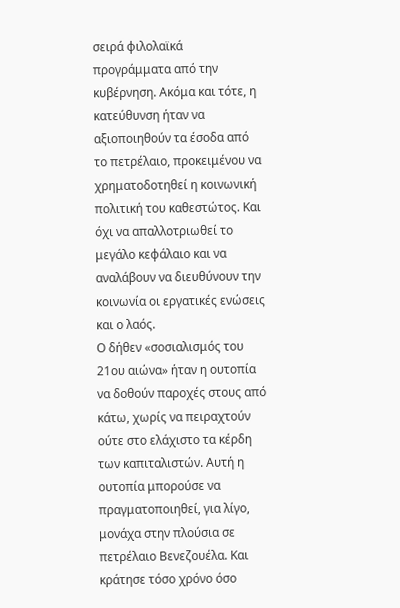σειρά φιλολαϊκά προγράμματα από την κυβέρνηση. Ακόμα και τότε, η κατεύθυνση ήταν να αξιοποιηθούν τα έσοδα από το πετρέλαιο, προκειμένου να χρηματοδοτηθεί η κοινωνική πολιτική του καθεστώτος. Και όχι να απαλλοτριωθεί το μεγάλο κεφάλαιο και να αναλάβουν να διευθύνουν την κοινωνία οι εργατικές ενώσεις και ο λαός.
Ο δήθεν «σοσιαλισμός του 21ου αιώνα» ήταν η ουτοπία να δοθούν παροχές στους από κάτω, χωρίς να πειραχτούν ούτε στο ελάχιστο τα κέρδη των καπιταλιστών. Αυτή η ουτοπία μπορούσε να πραγματοποιηθεί, για λίγο, μονάχα στην πλούσια σε πετρέλαιο Βενεζουέλα. Και κράτησε τόσο χρόνο όσο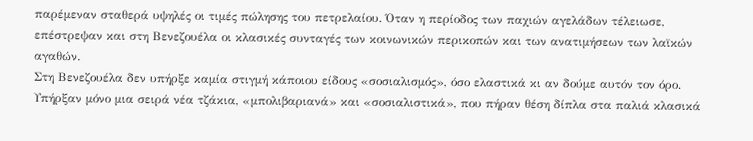παρέμεναν σταθερά υψηλές οι τιμές πώλησης του πετρελαίου. Όταν η περίοδος των παχιών αγελάδων τέλειωσε, επέστρεψαν και στη Βενεζουέλα οι κλασικές συνταγές των κοινωνικών περικοπών και των ανατιμήσεων των λαϊκών αγαθών.
Στη Βενεζουέλα δεν υπήρξε καμία στιγμή κάποιου είδους «σοσιαλισμός», όσο ελαστικά κι αν δούμε αυτόν τον όρο. Υπήρξαν μόνο μια σειρά νέα τζάκια, «μπολιβαριανά» και «σοσιαλιστικά», που πήραν θέση δίπλα στα παλιά κλασικά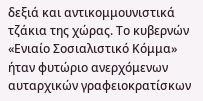δεξιά και αντικομμουνιστικά τζάκια της χώρας. Το κυβερνών «Ενιαίο Σοσιαλιστικό Κόμμα» ήταν φυτώριο ανερχόμενων αυταρχικών γραφειοκρατίσκων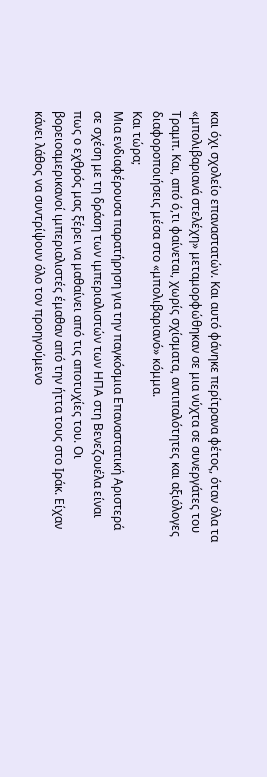και όχι σχολείο επαναστατών. Και αυτό φάνηκε περίτρανα φέτος, όταν όλα τα «μπολιβαριανά στελέχη» μεταμορφώθηκαν σε μια νύχτα σε συνεργάτες του Τραμπ. Και, από ό,τι φαίνεται, χωρίς σχίσματα, αντιπαλότητες και αξιόλογες διαφοροποιήσεις μέσα στο «μπολιβαριανό» κόμμα.
Και τώρα;
Μια ενδιαφέρουσα παρατήρηση για την παγκόσμια Επαναστατική Αριστερά σε σχέση με τη δράση των ιμπεριαλιστών των ΗΠΑ στη Βενεζουέλα είναι πως ο εχθρός μας ξέρει να μαθαίνει από τις αποτυχίες του. Οι βορειοαμερικανοί ιμπεριαλιστές έμαθαν από την ήττα τους στο Ιράκ. Είχαν κάνει λάθος να συντρίψουν όλο τον προηγούμενο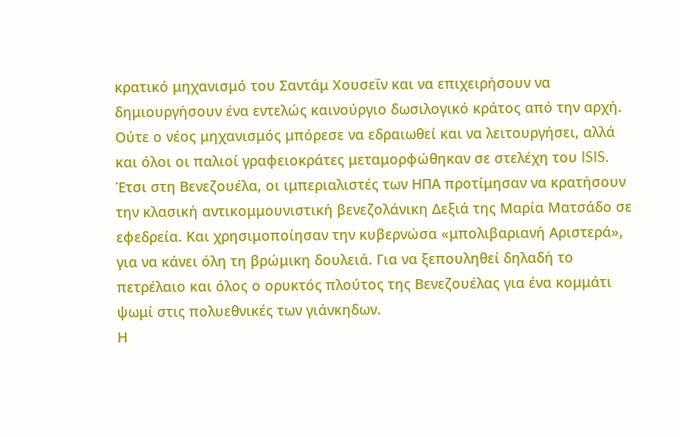κρατικό μηχανισμό του Σαντάμ Χουσεΐν και να επιχειρήσουν να δημιουργήσουν ένα εντελώς καινούργιο δωσιλογικό κράτος από την αρχή. Ούτε ο νέος μηχανισμός μπόρεσε να εδραιωθεί και να λειτουργήσει, αλλά και όλοι οι παλιοί γραφειοκράτες μεταμορφώθηκαν σε στελέχη του ISIS.
Έτσι στη Βενεζουέλα, οι ιμπεριαλιστές των ΗΠΑ προτίμησαν να κρατήσουν την κλασική αντικομμουνιστική βενεζολάνικη Δεξιά της Μαρία Ματσάδο σε εφεδρεία. Και χρησιμοποίησαν την κυβερνώσα «μπολιβαριανή Αριστερά», για να κάνει όλη τη βρώμικη δουλειά. Για να ξεπουληθεί δηλαδή το πετρέλαιο και όλος ο ορυκτός πλούτος της Βενεζουέλας για ένα κομμάτι ψωμί στις πολυεθνικές των γιάνκηδων.
Η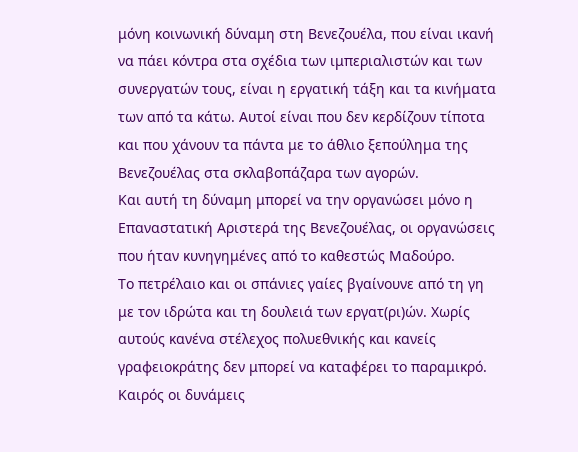μόνη κοινωνική δύναμη στη Βενεζουέλα, που είναι ικανή να πάει κόντρα στα σχέδια των ιμπεριαλιστών και των συνεργατών τους, είναι η εργατική τάξη και τα κινήματα των από τα κάτω. Αυτοί είναι που δεν κερδίζουν τίποτα και που χάνουν τα πάντα με το άθλιο ξεπούλημα της Βενεζουέλας στα σκλαβοπάζαρα των αγορών.
Και αυτή τη δύναμη μπορεί να την οργανώσει μόνο η Επαναστατική Αριστερά της Βενεζουέλας, οι οργανώσεις που ήταν κυνηγημένες από το καθεστώς Μαδούρο.
Το πετρέλαιο και οι σπάνιες γαίες βγαίνουνε από τη γη με τον ιδρώτα και τη δουλειά των εργατ(ρι)ών. Χωρίς αυτούς κανένα στέλεχος πολυεθνικής και κανείς γραφειοκράτης δεν μπορεί να καταφέρει το παραμικρό.
Καιρός οι δυνάμεις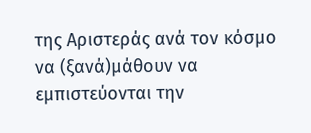της Αριστεράς ανά τον κόσμο να (ξανά)μάθουν να εμπιστεύονται την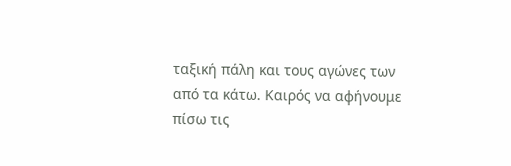ταξική πάλη και τους αγώνες των από τα κάτω. Καιρός να αφήνουμε πίσω τις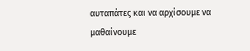αυταπάτες και να αρχίσουμε να μαθαίνουμε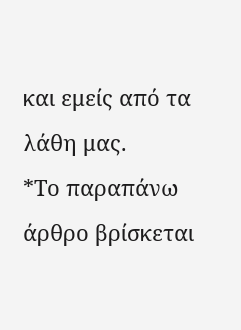και εμείς από τα λάθη μας.
*Το παραπάνω άρθρο βρίσκεται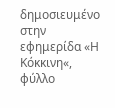δημοσιευμένο στην εφημερίδα «Η Κόκκινη«, φύλλο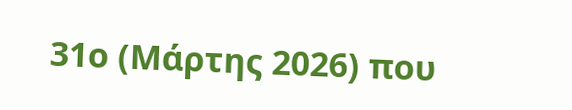31ο (Μάρτης 2026) που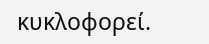κυκλοφορεί.